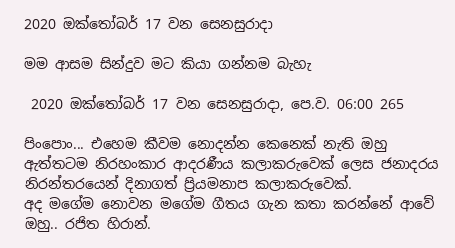2020 ඔක්තෝබර් 17 වන සෙනසුරාදා

මම ආසම සින්දුව මට කියා ගන්නම බැහැ

 2020 ඔක්තෝබර් 17 වන සෙනසුරාදා, පෙ.ව. 06:00 265

පිංපොං... එහෙම කීවම නොදන්න කෙනෙක් නැති ඔහු ඇත්තටම නිරහංකාර ආදරණීය කලාකරුවෙක් ලෙස ජනාදරය නිරන්තරයෙන් දිනාගත් ප්‍රියමනාප කලාකරුවෙක්.
අද මගේම නොවන මගේම ගීතය ගැන කතා කරන්නේ ආවේ ඔහු.. රජිත හිරාන්.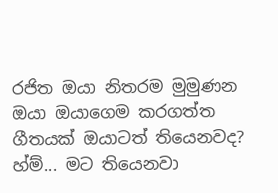රජිත ඔයා නිතරම මුමුණන ඔයා ඔයාගෙම කරගත්ත ගීතයක් ඔයාටත් තියෙනවද?
හ්ම්... මට තියෙනවා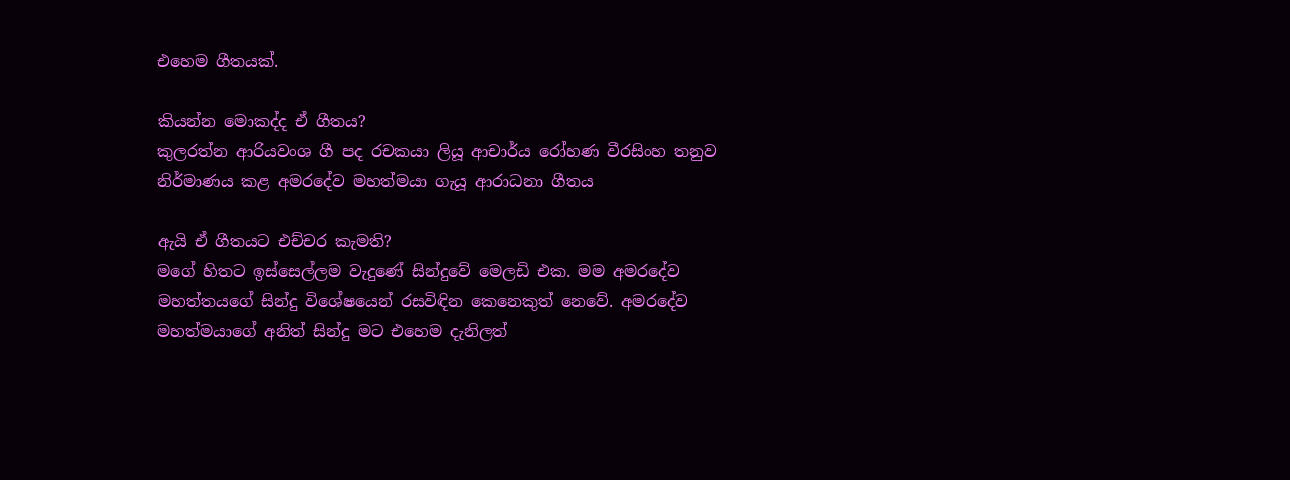එහෙම ගීතයක්.

කියන්න මොකද්ද ඒ ගීතය?
කුලරත්න ආරියවංශ ගී පද රචකයා ලියූ ආචාර්ය රෝහණ වීරසිංහ තනුව නිර්මාණය කළ අමරදේව මහත්මයා ගැයූ ආරාධනා ගීතය

ඇයි ඒ ගීතයට එච්චර කැමති?
මගේ හිතට ඉස්සෙල්ලම වැදුණේ සින්දුවේ මෙලඩි එක. මම අමරදේව මහත්තයගේ සින්දු විශේෂයෙන් රසවිඳින කෙනෙකුත් නෙවේ. අමරදේව මහත්මයාගේ අනිත් සින්දු මට එහෙම දැනිලත්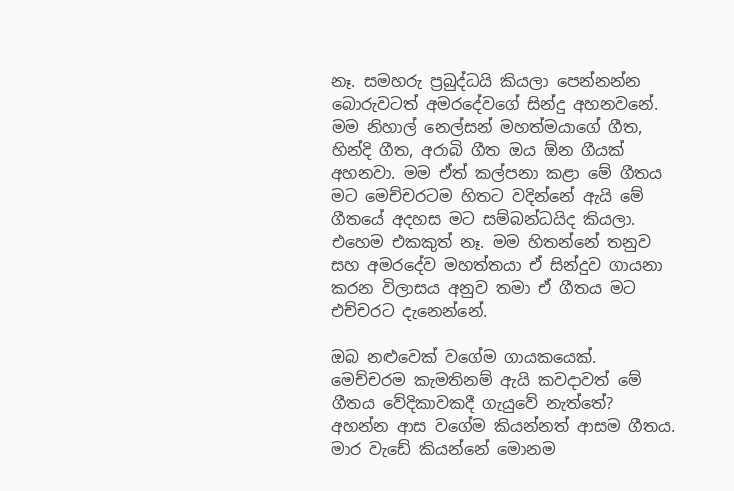නෑ. සමහරු ප්‍රබුද්ධයි කියලා පෙන්නන්න බොරුවටත් අමරදේවගේ සින්දු අහනවනේ. මම නිහාල් නෙල්සන් මහත්මයාගේ ගීත, හින්දි ගීත, අරාබි ගීත ඔය ඕන ගීයක් අහනවා. මම ඒත් කල්පනා කළා මේ ගීතය මට මෙච්චරටම හිතට වදින්නේ ඇයි මේ ගීතයේ අදහස මට සම්බන්ධයිද කියලා. එහෙම එකකුත් නෑ. මම හිතන්නේ තනුව සහ අමරදේව මහත්තයා ඒ සින්දුව ගායනා කරන විලාසය අනුව තමා ඒ ගීතය මට එච්චරට දැනෙන්නේ.

ඔබ නළුවෙක් වගේම ගායකයෙක්. මෙච්චරම කැමතිනම් ඇයි කවදාවත් මේ ගීතය වේදිකාවකදී ගැයුවේ නැත්තේ?
අහන්න ආස වගේම කියන්නත් ආසම ගීතය. මාර වැඩේ කියන්නේ මොනම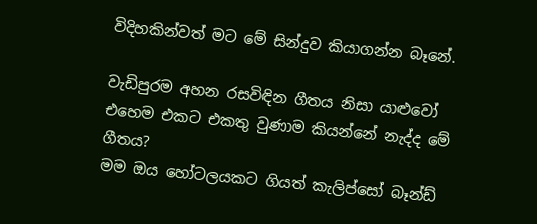විදිහකින්වත් මට මේ සින්දුව කියාගන්න බෑනේ.

වැඩිපුරම අහන රසවිඳින ගීතය නිසා යාළුවෝ එහෙම එකට එකතු වුණාම කියන්නේ නැද්ද මේ ගීතය?
මම ඔය හෝටලයකට ගියත් කැලිප්සෝ බෑන්ඩ්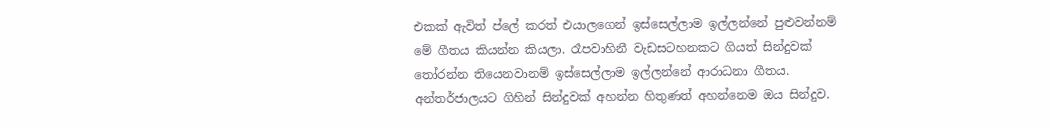එකක් ඇවිත් ප්ලේ කරත් එයාලගෙන් ඉස්සෙල්ලාම ඉල්ලන්නේ පුළුවන්නම් මේ ගීතය කියන්න කියලා. රෑපවාහිනී වැඩසටහනකට ගියත් සින්දුවක් තෝරන්න තියෙනවානම් ඉස්සෙල්ලාම ඉල්ලන්නේ ආරාධනා ගීතය. අන්තර්ජාලයට ගිහින් සින්දුවක් අහන්න හිතුණත් අහන්නෙම ඔය සින්දුව.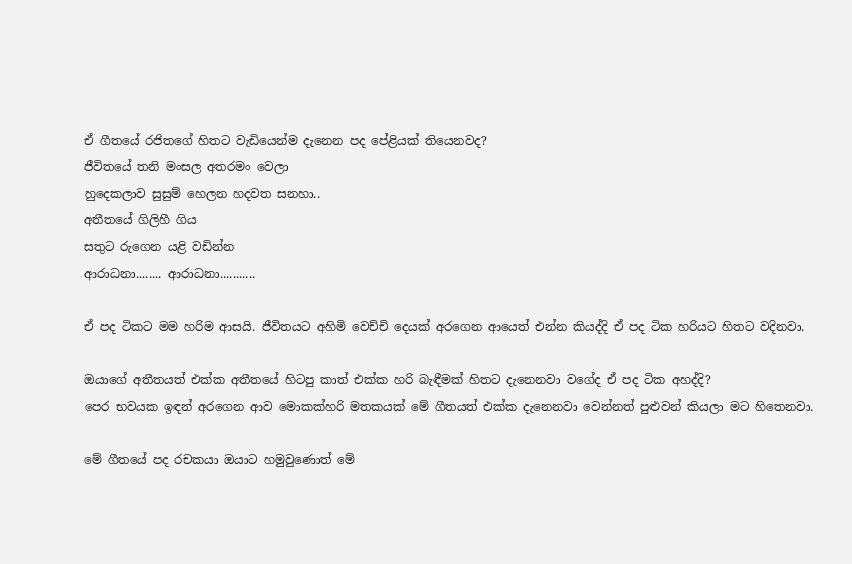ඒ ගීතයේ රජිතගේ හිතට වැඩියෙන්ම දැනෙන පද පේළියක් තියෙනවද?
ජීවිතයේ තනි මංසල අතරමං වෙලා
හුදෙකලාව සුසුම් හෙලන හදවත සනහා..
අතීතයේ ගිලිහී ගිය
සතුට රුගෙන යළි වඩින්න
ආරාධනා........ ආරාධනා...........

ඒ පද ටිකට මම හරිම ආසයි. ජීවිතයට අහිමි වෙච්චි දෙයක් අරගෙන ආයෙත් එන්න කියද්දි ඒ පද ටික හරියට හිතට වදිනවා.

ඔයාගේ අතීතයත් එක්ක අතීතයේ හිටපු කාත් එක්ක හරි බැඳීමක් හිතට දැනෙනවා වගේද ඒ පද ටික අහද්දි?
පෙර භවයක ඉඳන් අරගෙන ආව මොකක්හරි මතකයක් මේ ගීතයත් එක්ක දැනෙනවා වෙන්නත් පුළුවන් කියලා මට හිතෙනවා.

මේ ගීතයේ පද රචකයා ඔයාට හමුවුණොත් මේ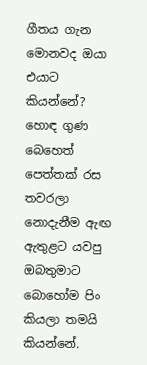ගීතය ගැන මොනවද ඔයා එයාට කියන්නේ?
හොඳ ගුණ බෙහෙත් පෙත්තක් රස තවරලා නොදැනීම ඇඟ ඇතුළට යවපු ඔබතුමාට බොහෝම පිං කියලා තමයි කියන්නේ.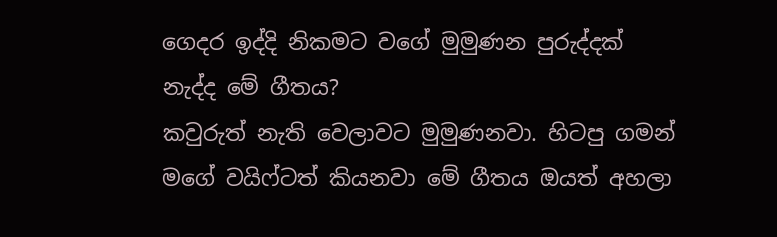ගෙදර ඉද්දි නිකමට වගේ මුමුණන පුරුද්දක් නැද්ද මේ ගීතය?
කවුරුත් නැති වෙලාවට මුමුණනවා. හිටපු ගමන් මගේ වයිෆ්ටත් කියනවා මේ ගීතය ඔයත් අහලා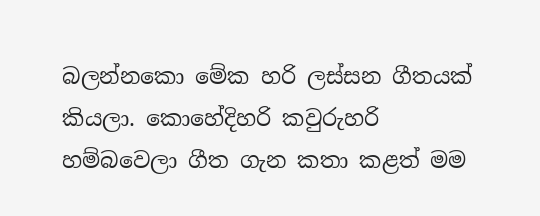බලන්නකො මේක හරි ලස්සන ගීතයක් කියලා. කොහේදිහරි කවුරුහරි හම්බවෙලා ගීත ගැන කතා කළත් මම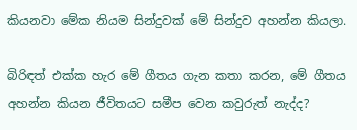කියනවා මේක නියම සින්දුවක් මේ සින්දුව අහන්න කියලා.

බිරිඳත් එක්ක හැර මේ ගීතය ගැන කතා කරන, මේ ගීතය අහන්න කියන ජීවිතයට සමීප වෙන කවුරුත් නැද්ද?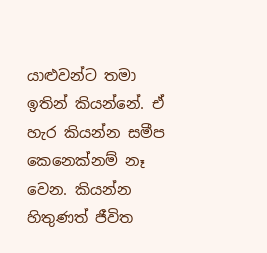යාළුවන්ට තමා ඉතින් කියන්නේ. ඒ හැර කියන්න සමීප කෙනෙක්නම් නෑ වෙන. කියන්න හිතුණත් ජීවිත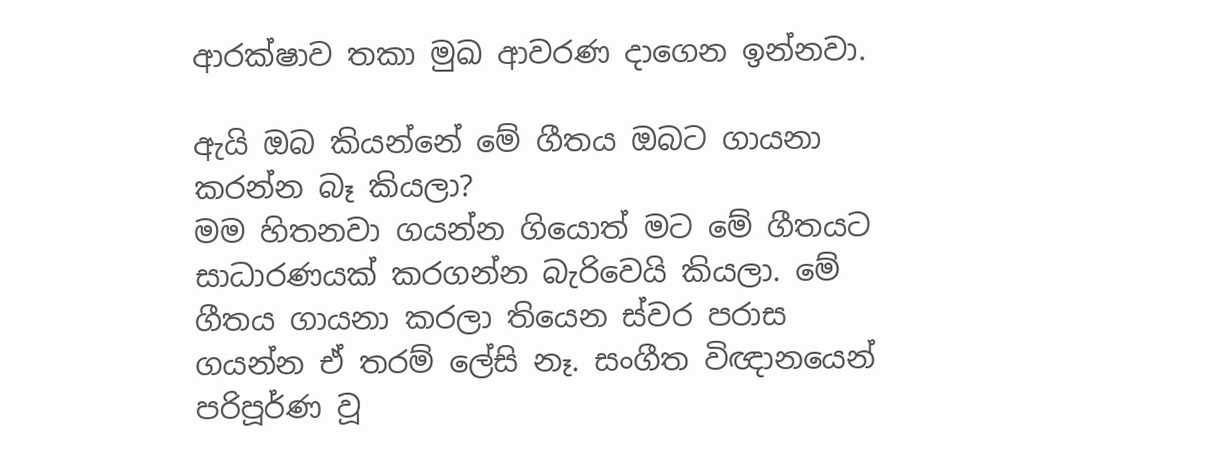ආරක්ෂාව තකා මුඛ ආවරණ දාගෙන ඉන්නවා.

ඇයි ඔබ කියන්නේ මේ ගීතය ඔබට ගායනා කරන්න බෑ කියලා?
මම හිතනවා ගයන්න ගියොත් මට මේ ගීතයට සාධාරණයක් කරගන්න බැරිවෙයි කියලා. මේ ගීතය ගායනා කරලා තියෙන ස්වර පරාස ගයන්න ඒ තරම් ලේසි නෑ. සංගීත විඥානයෙන් පරිපූර්ණ වූ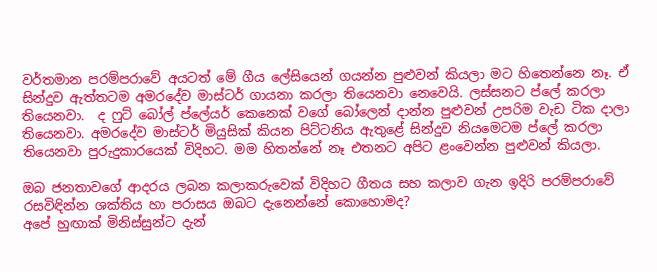වර්තමාන පරම්පරාවේ අයටත් මේ ගීය ලේසියෙන් ගයන්න පුළුවන් කියලා මට හිතෙන්නෙ නෑ. ඒ සින්දුව ඇත්තටම අමරදේව මාස්ටර් ගායනා කරලා තියෙනවා නෙවෙයි. ලස්සනට ප්ලේ කරලා තියෙනවා.  ද ෆුට් බෝල් ප්ලේයර් කෙනෙක් වගේ බෝලෙන් දාන්න පුළුවන් උපරිම වැඩ ටික දාලා තියෙනවා. අමරදේව මාස්ටර් මියුසික් කියන පිට්ටනිය ඇතුළේ සින්දුව නියමෙටම ප්ලේ කරලා තියෙනවා පුරුදුකාරයෙක් විදිහට. මම හිතන්නේ නෑ එතනට අපිට ළංවෙන්න පුළුවන් කියලා.

ඔබ ජනතාවගේ ආදරය ලබන කලාකරුවෙක් විදිහට ගීතය සහ කලාව ගැන ඉදිරි පරම්පරාවේ රසවිඳින්න ශක්තිය හා පරාසය ඔබට දැනෙන්නේ කොහොමද?
අපේ හුඟාක් මිනිස්සුන්ට දැන්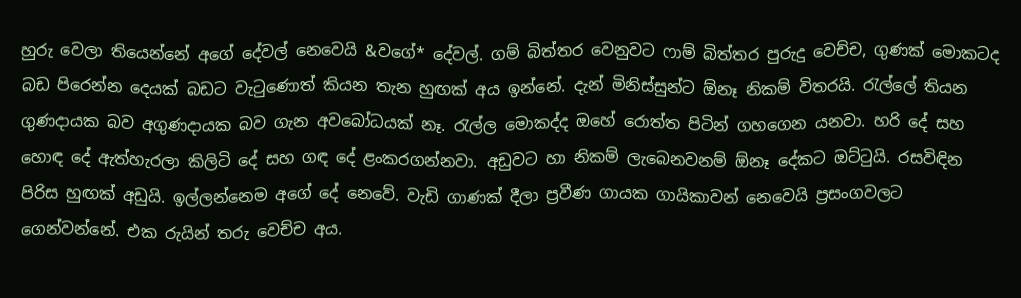හුරු වෙලා තියෙන්නේ අගේ දේවල් නෙවෙයි &වගේ* දේවල්. ගම් බිත්තර වෙනුවට ෆාම් බිත්තර පුරුදු වෙච්ච, ගුණක් මොකටද බඩ පිරෙන්න දෙයක් බඩට වැටු‍ණොත් කියන තැන හුඟක් අය ඉන්නේ. දැන් මිනිස්සුන්ට ඕනෑ නිකම් විතරයි. රැල්ලේ තියන ගුණදායක බව අගුණදායක බව ගැන අවබෝධයක් නෑ. රැල්ල මොකද්ද ඔහේ රොත්ත පිටින් ගහගෙන යනවා. හරි දේ සහ හොඳ දේ ඇත්හැරලා කිලිටි දේ සහ ගඳ දේ ළංකරගන්නවා. අඩුවට හා නිකම් ලැබෙනවනම් ඕනෑ දේකට ඔට්ටුයි. රසවිඳින පිරිස හුඟක් අඩුයි. ඉල්ලන්නෙම අගේ දේ නෙවේ. වැඩි ගාණක් දීලා ප්‍රවීණ ගායක ගායිකාවන් නෙවෙයි ප්‍රසංගවලට ගෙන්වන්නේ. එක රුයින් තරු වෙච්ච අය.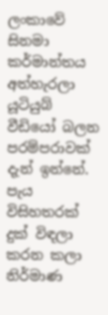ලංකාවේ සිනමා කර්මාන්තය අත්හැරලා යූටියුබ් වීඩියෝ බලන පරම්පරාවක් දැන් ඉන්නේ. පැය විසිහතරක් දුක් විඳලා කරන කලා නිර්මාණ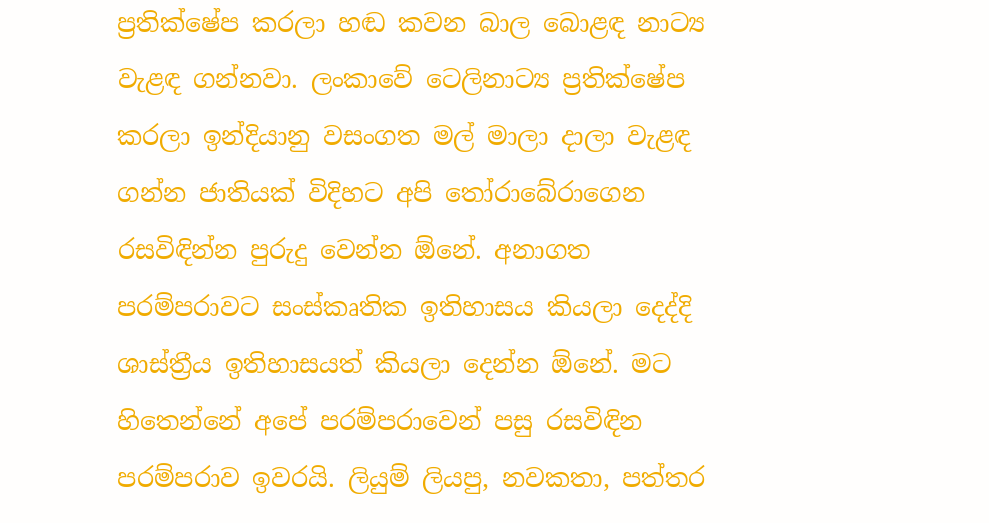ප්‍රතික්ෂේප කරලා හඬ කවන බාල බොළඳ නාට්‍ය වැළඳ ගන්නවා. ලංකාවේ ටෙලිනාට්‍ය ප්‍රතික්ෂේප කරලා ඉන්දියානු වසංගත මල් මාලා දාලා වැළඳ ගන්න ජාතියක් විදිහට අපි තෝරාබේරාගෙන රසවිඳින්න පුරුදු වෙන්න ඕනේ. අනාගත පරම්පරාවට සංස්කෘතික ඉතිහාසය කියලා දෙද්දි ශාස්ත්‍රීය ඉතිහාසයත් කියලා දෙන්න ඕනේ. මට හිතෙන්නේ අපේ පරම්පරාවෙන් පසු රසවිඳින පරම්පරාව ඉවරයි. ලියුම් ලියපු, නවකතා, පත්තර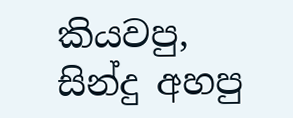කියවපු, සින්දු අහපු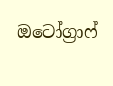ඔටෝග්‍රාෆ්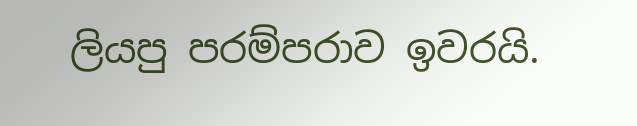ලියපු පරම්පරාව ඉවරයි.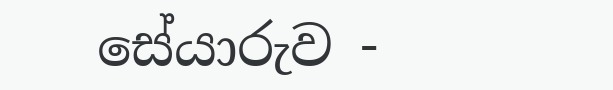සේයාරුව -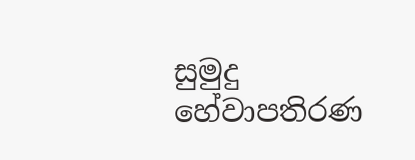සුමුදු හේවාපතිරණ